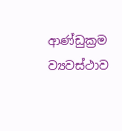ආණ්ඩුක්‍රම ව්‍යවස්ථාව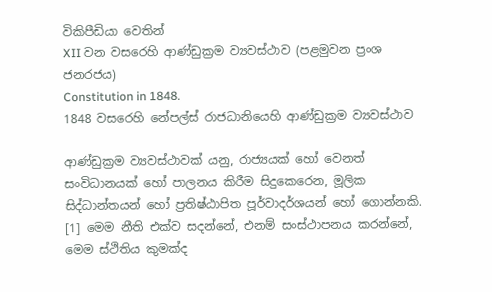විකිපීඩියා වෙතින්
XII වන වසරෙහි ආණ්ඩුක්‍රම ව්‍යවස්ථාව (පළමුවන ප්‍රංශ ජනරජය)
Constitution in 1848.
1848 වසරෙහි නේපල්ස් රාජධානියෙහි ආණ්ඩුක්‍රම ව්‍යවස්ථාව

ආණ්ඩුක්‍රම ව්‍යවස්ථාවක් යනු, රාජ්‍යයක් හෝ වෙනත් සංවිධානයක් හෝ පාලනය කිරීම සිදුකෙරෙන, මූලික සිද්ධාන්තයන් හෝ ප්‍රතිෂ්ඨාපිත පූර්වාදර්ශයන් හෝ ගොන්නකි. [1] මෙම නීති එක්ව සදන්නේ, එනම් සංස්ථාපනය කරන්නේ, මෙම ස්ථිතිය කුමක්ද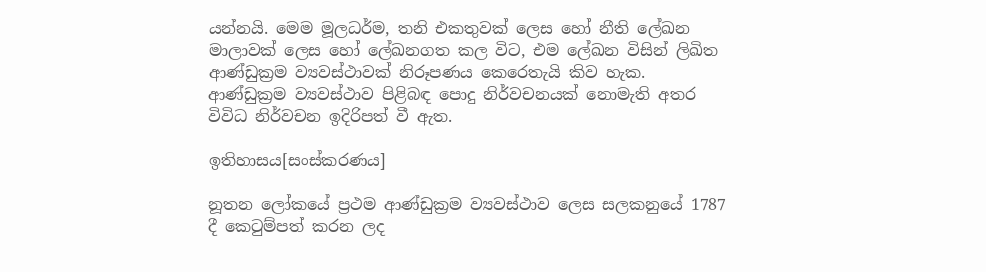යන්නයි. මෙම මූලධර්ම, තනි එකතුවක් ලෙස හෝ නීති ලේඛන මාලාවක් ලෙස හෝ ලේඛනගත කල විට, එම ලේඛන විසින් ලිඛිත ආණ්ඩුක්‍රම ව්‍යවස්ථාවක් නිරූපණය කෙරෙතැයි කිව හැක. ආණ්ඩුක්‍රම ව්‍යවස්ථාව පිළිබඳ පොදු නිර්වචනයක් නොමැති අතර විවිධ නිර්වචන ඉදිරිපත් වී ඇත.

ඉතිහාසය[සංස්කරණය]

නූතන ලෝකයේ ප්‍රථම ආණ්ඩුක්‍රම ව්‍යවස්ථාව ලෙස සලකනුයේ 1787 දී කෙටුම්පත් කරන ලද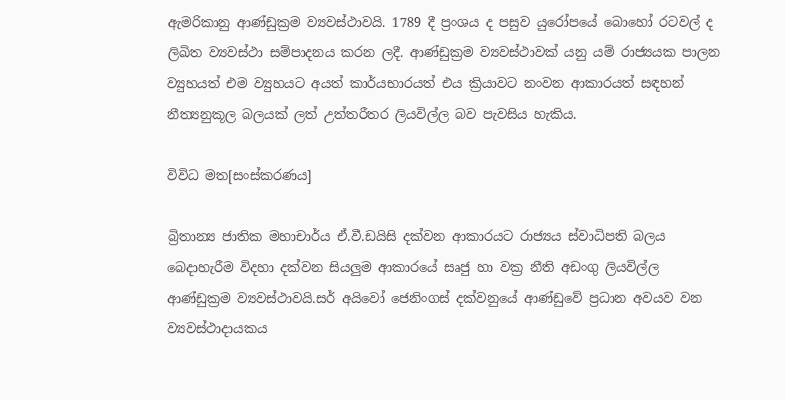ඇමරිකානු ආණ්ඩුක්‍රම ව්‍යවස්ථාවයි. 1789 දී ප්‍ර‍ංශය ද පසුව යුරෝපයේ බොහෝ රටවල් ද ලිඛිත ව්‍යවස්ථා සම්පාදනය කරන ලදී. ආණ්ඩුක්‍රම ව්‍යවස්ථාවක් යනු යම් රාජ්‍යයක පාලන ව්‍යුහයත් එම ව්‍යුහයට අයත් කාර්යභාරයත් එය ක්‍රියාවට නංවන ආකාරයත් සඳහන් නීත්‍යනුකූල බලයක් ලත් උත්තරීතර ලියවිල්ල බව පැවසිය හැකිය.

විවිධ මත[සංස්කරණය]

බ්‍රිතාන්‍ය ජාතික මහාචාර්ය ඒ.වී.ඩයිසි දක්වන ආකාරයට රාජ්‍යය ස්වාධිපති බලය බෙදාහැරීම විදහා දක්වන සියලුම ආකාරයේ සෘජු හා වක්‍ර නීති අඩංගු ලියවිල්ල ආණ්ඩුක්‍රම ව්‍යවස්ථාවයි.සර් අයිවෝ ජෙනිංගස් දක්වනුයේ ආණ්ඩුවේ ප්‍රධාන අවයව වන ව්‍යවස්ථාදායකය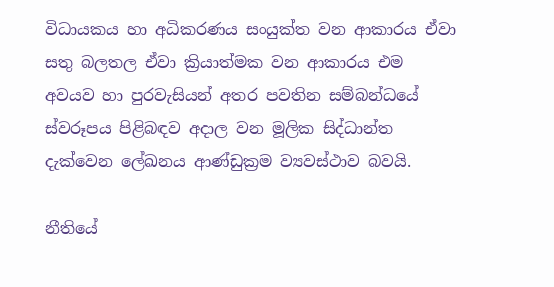විධායකය හා අධිකරණය සංයුක්ත වන ආකාරය ඒවා සතු බලතල ඒවා ක්‍රියාත්මක වන ආකාරය එම අවයව හා පුරවැසියන් අතර පවතින සම්බන්ධයේ ස්වරූපය පිළිබඳව අදාල වන මූලික සිද්ධාන්ත දැක්වෙන ලේඛනය ආණ්ඩුක්‍රම ව්‍යවස්ථාව බවයි.

නීතියේ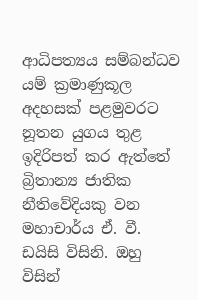ආධිපත්‍යය සම්බන්ධව යම් ක්‍රමාණුකූල අදහසක් පළමුවරට නූතන යුගය තුළ ඉදිරිපත් කර ඇත්තේ බ්‍රිතාන්‍ය ජාතික නීතිවේදියකු වන මහාචාර්ය ඒ. වී. ඩයිසි විසිනි. ඔහු විසින්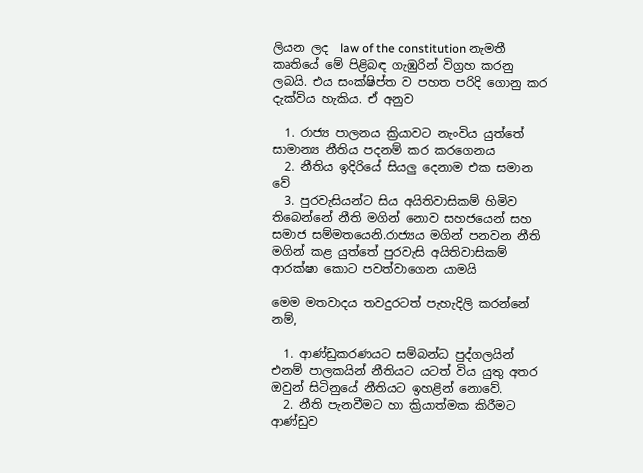ලියන ලද  law of the constitution නැමතී කෘතියේ මේ පිළිබඳ ගැඹුරින් විග්‍රහ කරනු ලබයි. එය සංක්ෂිප්ත ව පහත පරිදි ගොනු කර දැක්විය හැකිය. ඒ අනුව

  1. රාජ්‍ය පාලනය ක්‍රියාවට නැංවිය යුත්තේ සාමාන්‍ය නීතිය පදනම් කර කරගෙනය
  2. නීතිය ඉදිරියේ සියලු දෙනාම එක සමාන වේ
  3. පුරවැසියන්ට සිය අයිතිවාසිකම් හිමිව තිබෙන්නේ නීති මගින් නොව සහජයෙන් සහ සමාජ සම්මතයෙනි.රාජ්‍යය මගින් පනවන නීති මගින් කළ යුත්තේ පුරවැසි අයිතිවාසිකම් ආරක්ෂා කොට පවත්වාගෙන යාමයි

මෙම මතවාදය තවදුරටත් පැහැදිලි කරන්නේ නම්,

  1. ආණ්ඩුකරණයට සම්බන්ධ පුද්ගලයින් එනම් පාලකයින් නීතියට යටත් විය යුතු අතර ඔවුන් සිටිනුයේ නීතියට ඉහළින් නොවේ.
  2. නීති පැනවීමට හා ක්‍රියාත්මක කිරීමට ආණ්ඩුව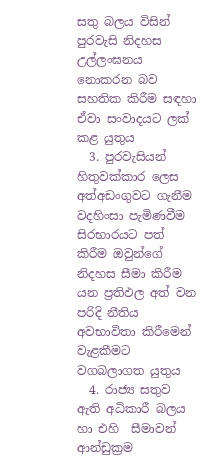සතු බලය විසින් පුරවැසි නිදහස උල්ලංඝනය නොකරන බව සහතික කිරීම සඳහා ඒවා සංවාදයට ලක් කළ යුතුය
  3. පුරවැසියන් හිතුවක්කාර ලෙස අත්අඩංගුවට ගැනීම වදහිංසා පැමිණවීම සිරභාරයට පත් කිරීම ඔවුන්ගේ නිදහස සීමා කිරීම යන ප්‍ර‍තිඵල අත් වන පරිදි නීතිය අවභාවිතා කිරීමෙන් වැළකීමට වගබලාගත යුතුය
  4. රාජ්‍ය සතුව ඇති අධිකාරී බලය හා එහි  සීමාවන් ආන්ඩුක්‍රම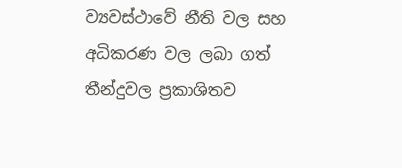ව්‍යවස්ථාවේ නීති වල සහ අධිකරණ වල ලබා ගත් තීන්දුවල ප්‍රකාශිතව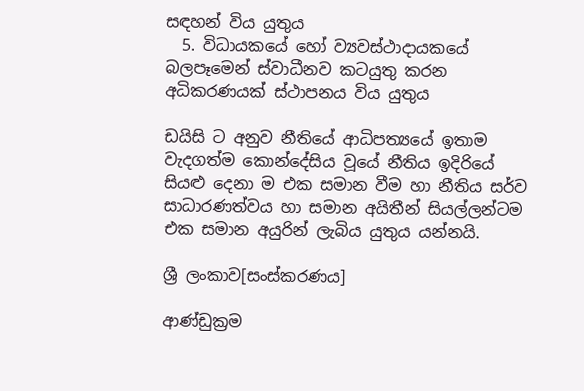සඳහන් විය යුතුය
  5. විධායකයේ හෝ ව්‍යවස්ථාදායකයේ බලපෑමෙන් ස්වාධීනව කටයුතු කරන අධිකරණයක් ස්ථාපනය විය යුතුය

ඩයිසි ට අනුව නීතියේ ආධිපත්‍යයේ ඉතාම වැදගත්ම කොන්දේසිය වූයේ නීතිය ඉදිරියේ සියළු දෙනා ම එක සමාන වීම හා නීතිය සර්ව සාධාරණත්වය හා සමාන අයිතීන් සියල්ලන්ටම එක සමාන අයුරින් ලැබිය යුතුය යන්නයි.

ශ්‍රී ලංකාව[සංස්කරණය]

ආණ්ඩුක්‍රම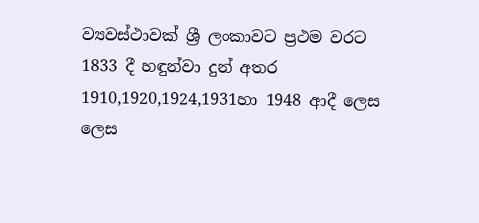ව්‍යවස්ථාවක් ශ්‍රී ලංකාවට ප්‍රථම වරට 1833 දී හඳුන්වා දුන් අතර 1910,1920,1924,1931හා 1948 ආදී ලෙස  ලෙස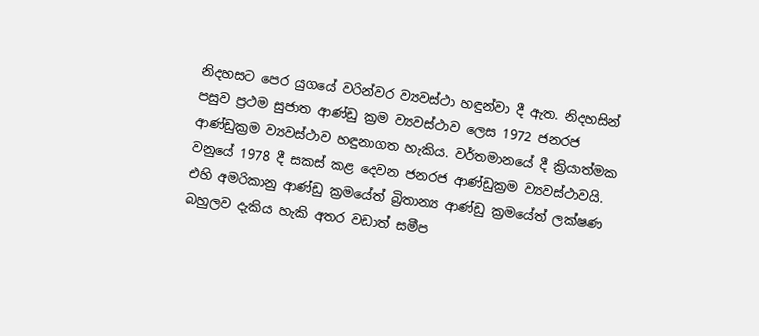නිදහසට පෙර යුගයේ වරින්වර ව්‍යවස්ථා හඳුන්වා දී ඇත. නිදහසින් පසුව ප්‍රථම සුජාත ආණ්ඩු ක්‍රම ව්‍යවස්ථාව ලෙස 1972 ජනරජ ආණ්ඩුක්‍රම ව්‍යවස්ථාව හඳුනාගත හැකිය. වර්තමානයේ දී ක්‍රියාත්මක වනුයේ 1978 දී සකස් කළ දෙවන ජනරජ ආණ්ඩුක්‍රම ව්‍යවස්ථාවයි. එහි අමරිකානු ආණ්ඩු ක්‍රමයේත් බ්‍රිතාන්‍ය ආණ්ඩු ක්‍රමයේත් ලක්ෂණ බහුලව දැකිය හැකි අතර වඩාත් සමීප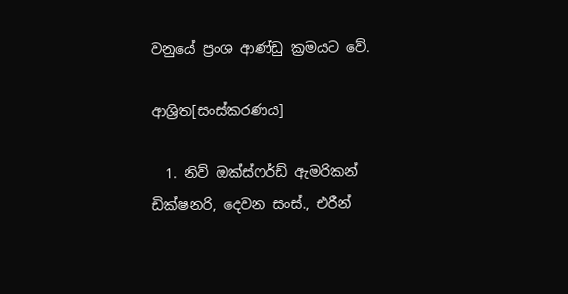වනුයේ ප්‍රංශ ආණ්ඩු ක්‍රමයට වේ.

ආශ්‍රිත[සංස්කරණය]

  1. නිව් ඔක්ස්ෆර්ඩ් ඇමරිකන් ඩික්ෂනරි, දෙවන සංස්., එරීන්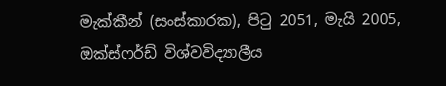මැක්කීන් (සංස්කාරක), පිටු 2051, මැයි 2005, ඔක්ස්ෆර්ඩ් විශ්වවිද්‍යාලීය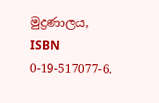මුද්‍රණාලය, ISBN 0-19-517077-6.